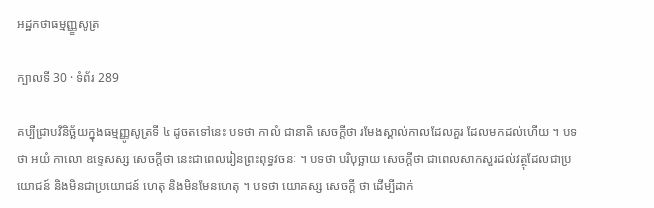អដ្ឋកថាធម្មញ្ញ្ខសូត្រ

ក្បាលទី 30 · ទំព័រ 289

គប្បីជ្រាបវិនិច្ឆ័យក្នុងធម្មញ្ញូសូត្រទី ៤ ដូចតទៅនេះ បទថា កាលំ ជានាតិ សេចក្តីថា រមែងស្គាល់កាលដែលគួរ ដែលមកដល់ហើយ ។ បទថា អយំ កាលោ ឧទ្ទេសស្ស សេចក្តីថា នេះជាពេលរៀនព្រះពុទ្ធវចនៈ ។ បទថា បរិបុច្ឆាយ សេចក្តីថា ជាពេលសាកសួរដល់វត្ថុដែលជាប្រយោជន៍ និងមិនជាប្រយោជន៍ ហេតុ និងមិនមែនហេតុ ។ បទថា យោគស្ស សេចក្តី ថា ដើម្បីដាក់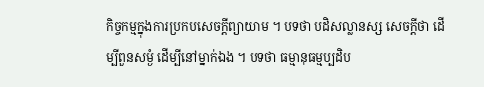កិច្ចកម្មក្នុងការប្រកបសេចក្តីព្យាយាម ។ បទថា បដិសល្លានស្ស សេចក្តីថា ដើម្បីពួនសម្ងំ ដើម្បីនៅម្នាក់ឯង ។ បទថា ធម្មានុធម្មប្បដិប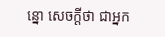ន្នោ សេចក្តីថា ជាអ្នក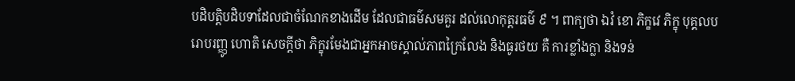បដិបត្តិបដិបទាដែលជាចំណែកខាងដើម ដែលជាធម៌សមគួរ ដល់លោកុត្តរធម៌ ៩ ។ ពាក្យថា ឯវំ ខោ ភិក្ខវេ ភិក្ខុ បុគ្គលបរោបរញ្ញូ ហោតិ សេចក្តីថា ភិក្ខុរមែងជាអ្នកអាចស្គាល់ភាពក្រៃលែង និងធូរថយ គឺ ការខ្លាំងក្លា និងទន់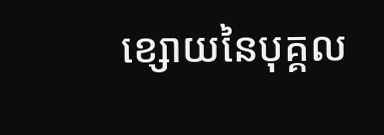ខ្សោយនៃបុគ្គល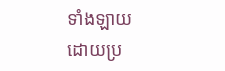ទាំងឡាយ ដោយប្រ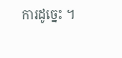ការដូច្នេះ ។